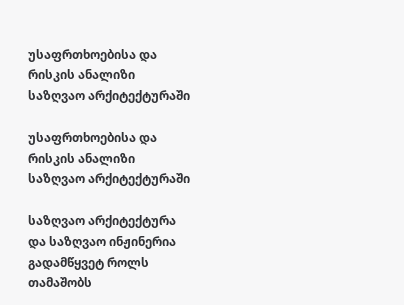უსაფრთხოებისა და რისკის ანალიზი საზღვაო არქიტექტურაში

უსაფრთხოებისა და რისკის ანალიზი საზღვაო არქიტექტურაში

საზღვაო არქიტექტურა და საზღვაო ინჟინერია გადამწყვეტ როლს თამაშობს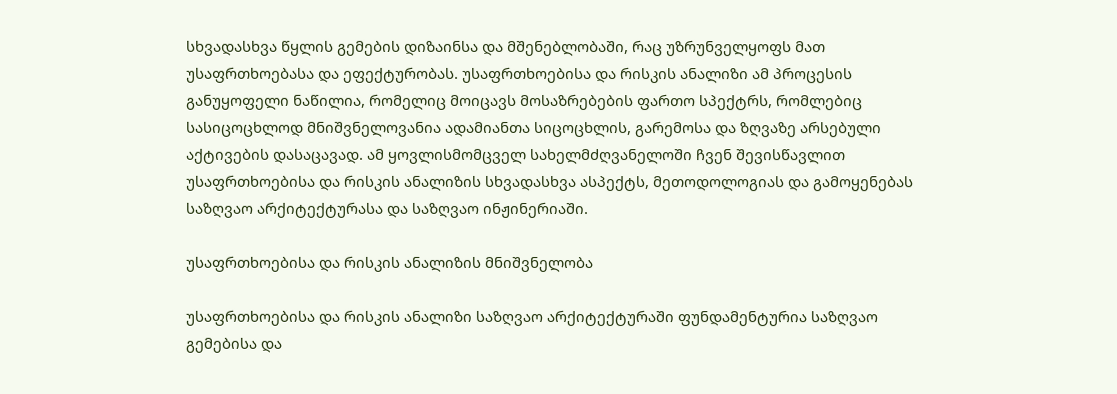სხვადასხვა წყლის გემების დიზაინსა და მშენებლობაში, რაც უზრუნველყოფს მათ უსაფრთხოებასა და ეფექტურობას. უსაფრთხოებისა და რისკის ანალიზი ამ პროცესის განუყოფელი ნაწილია, რომელიც მოიცავს მოსაზრებების ფართო სპექტრს, რომლებიც სასიცოცხლოდ მნიშვნელოვანია ადამიანთა სიცოცხლის, გარემოსა და ზღვაზე არსებული აქტივების დასაცავად. ამ ყოვლისმომცველ სახელმძღვანელოში ჩვენ შევისწავლით უსაფრთხოებისა და რისკის ანალიზის სხვადასხვა ასპექტს, მეთოდოლოგიას და გამოყენებას საზღვაო არქიტექტურასა და საზღვაო ინჟინერიაში.

უსაფრთხოებისა და რისკის ანალიზის მნიშვნელობა

უსაფრთხოებისა და რისკის ანალიზი საზღვაო არქიტექტურაში ფუნდამენტურია საზღვაო გემებისა და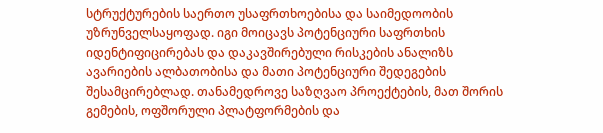სტრუქტურების საერთო უსაფრთხოებისა და საიმედოობის უზრუნველსაყოფად. იგი მოიცავს პოტენციური საფრთხის იდენტიფიცირებას და დაკავშირებული რისკების ანალიზს ავარიების ალბათობისა და მათი პოტენციური შედეგების შესამცირებლად. თანამედროვე საზღვაო პროექტების, მათ შორის გემების, ოფშორული პლატფორმების და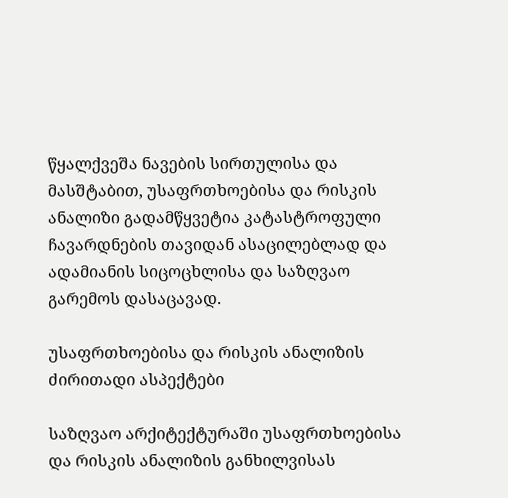წყალქვეშა ნავების სირთულისა და მასშტაბით, უსაფრთხოებისა და რისკის ანალიზი გადამწყვეტია კატასტროფული ჩავარდნების თავიდან ასაცილებლად და ადამიანის სიცოცხლისა და საზღვაო გარემოს დასაცავად.

უსაფრთხოებისა და რისკის ანალიზის ძირითადი ასპექტები

საზღვაო არქიტექტურაში უსაფრთხოებისა და რისკის ანალიზის განხილვისას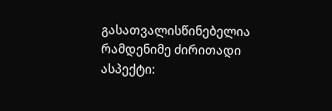გასათვალისწინებელია რამდენიმე ძირითადი ასპექტი: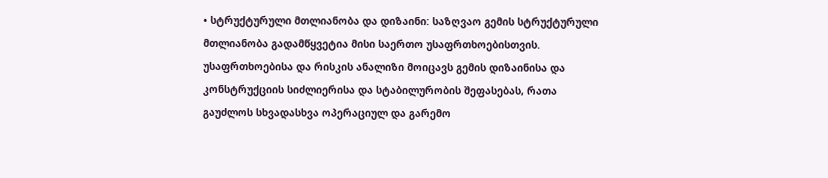• სტრუქტურული მთლიანობა და დიზაინი: საზღვაო გემის სტრუქტურული მთლიანობა გადამწყვეტია მისი საერთო უსაფრთხოებისთვის. უსაფრთხოებისა და რისკის ანალიზი მოიცავს გემის დიზაინისა და კონსტრუქციის სიძლიერისა და სტაბილურობის შეფასებას, რათა გაუძლოს სხვადასხვა ოპერაციულ და გარემო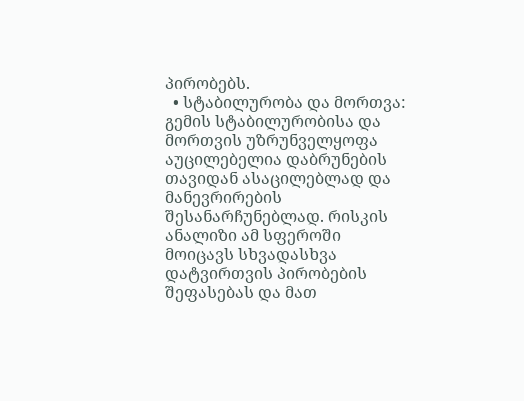პირობებს.
  • სტაბილურობა და მორთვა: გემის სტაბილურობისა და მორთვის უზრუნველყოფა აუცილებელია დაბრუნების თავიდან ასაცილებლად და მანევრირების შესანარჩუნებლად. რისკის ანალიზი ამ სფეროში მოიცავს სხვადასხვა დატვირთვის პირობების შეფასებას და მათ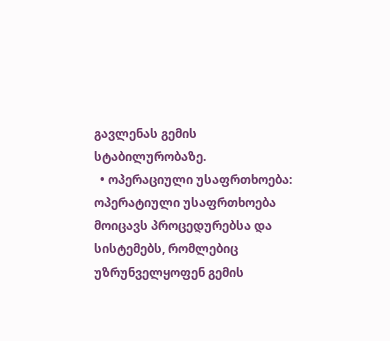გავლენას გემის სტაბილურობაზე.
  • ოპერაციული უსაფრთხოება: ოპერატიული უსაფრთხოება მოიცავს პროცედურებსა და სისტემებს, რომლებიც უზრუნველყოფენ გემის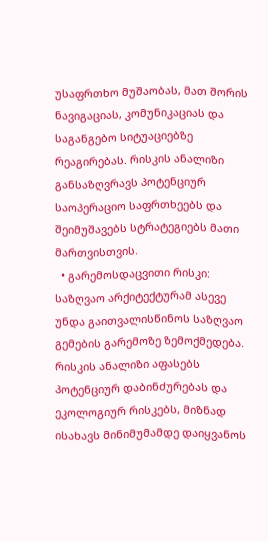უსაფრთხო მუშაობას, მათ შორის ნავიგაციას, კომუნიკაციას და საგანგებო სიტუაციებზე რეაგირებას. რისკის ანალიზი განსაზღვრავს პოტენციურ საოპერაციო საფრთხეებს და შეიმუშავებს სტრატეგიებს მათი მართვისთვის.
  • გარემოსდაცვითი რისკი: საზღვაო არქიტექტურამ ასევე უნდა გაითვალისწინოს საზღვაო გემების გარემოზე ზემოქმედება. რისკის ანალიზი აფასებს პოტენციურ დაბინძურებას და ეკოლოგიურ რისკებს, მიზნად ისახავს მინიმუმამდე დაიყვანოს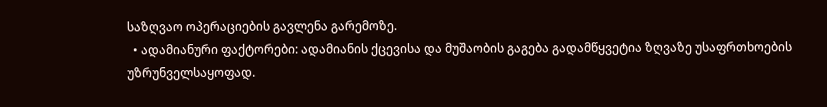საზღვაო ოპერაციების გავლენა გარემოზე.
  • ადამიანური ფაქტორები: ადამიანის ქცევისა და მუშაობის გაგება გადამწყვეტია ზღვაზე უსაფრთხოების უზრუნველსაყოფად.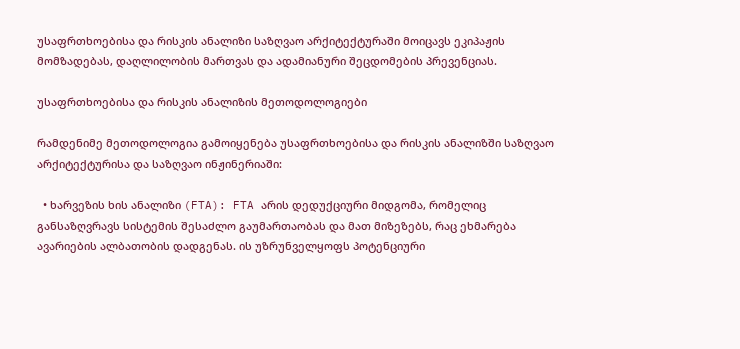უსაფრთხოებისა და რისკის ანალიზი საზღვაო არქიტექტურაში მოიცავს ეკიპაჟის მომზადებას, დაღლილობის მართვას და ადამიანური შეცდომების პრევენციას.

უსაფრთხოებისა და რისკის ანალიზის მეთოდოლოგიები

რამდენიმე მეთოდოლოგია გამოიყენება უსაფრთხოებისა და რისკის ანალიზში საზღვაო არქიტექტურისა და საზღვაო ინჟინერიაში:

  • ხარვეზის ხის ანალიზი (FTA): FTA არის დედუქციური მიდგომა, რომელიც განსაზღვრავს სისტემის შესაძლო გაუმართაობას და მათ მიზეზებს, რაც ეხმარება ავარიების ალბათობის დადგენას. ის უზრუნველყოფს პოტენციური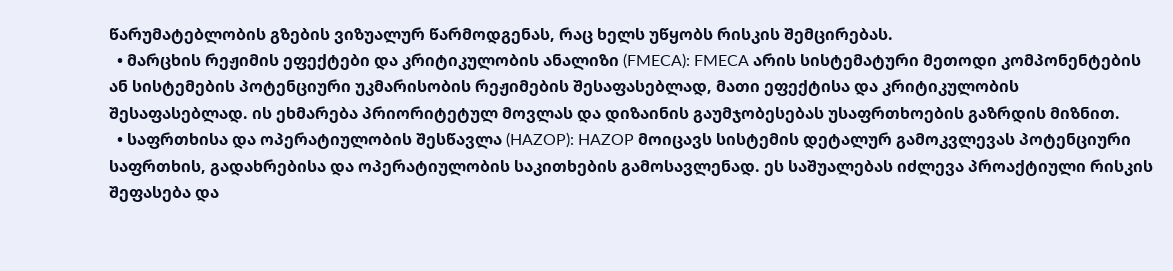წარუმატებლობის გზების ვიზუალურ წარმოდგენას, რაც ხელს უწყობს რისკის შემცირებას.
  • მარცხის რეჟიმის ეფექტები და კრიტიკულობის ანალიზი (FMECA): FMECA არის სისტემატური მეთოდი კომპონენტების ან სისტემების პოტენციური უკმარისობის რეჟიმების შესაფასებლად, მათი ეფექტისა და კრიტიკულობის შესაფასებლად. ის ეხმარება პრიორიტეტულ მოვლას და დიზაინის გაუმჯობესებას უსაფრთხოების გაზრდის მიზნით.
  • საფრთხისა და ოპერატიულობის შესწავლა (HAZOP): HAZOP მოიცავს სისტემის დეტალურ გამოკვლევას პოტენციური საფრთხის, გადახრებისა და ოპერატიულობის საკითხების გამოსავლენად. ეს საშუალებას იძლევა პროაქტიული რისკის შეფასება და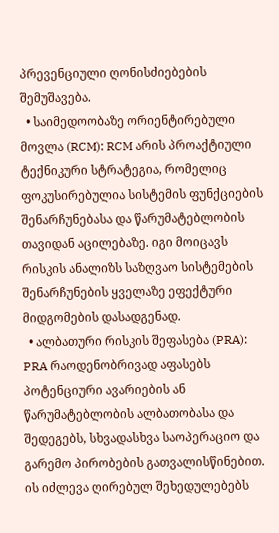პრევენციული ღონისძიებების შემუშავება.
  • საიმედოობაზე ორიენტირებული მოვლა (RCM): RCM არის პროაქტიული ტექნიკური სტრატეგია, რომელიც ფოკუსირებულია სისტემის ფუნქციების შენარჩუნებასა და წარუმატებლობის თავიდან აცილებაზე. იგი მოიცავს რისკის ანალიზს საზღვაო სისტემების შენარჩუნების ყველაზე ეფექტური მიდგომების დასადგენად.
  • ალბათური რისკის შეფასება (PRA): PRA რაოდენობრივად აფასებს პოტენციური ავარიების ან წარუმატებლობის ალბათობასა და შედეგებს, სხვადასხვა საოპერაციო და გარემო პირობების გათვალისწინებით. ის იძლევა ღირებულ შეხედულებებს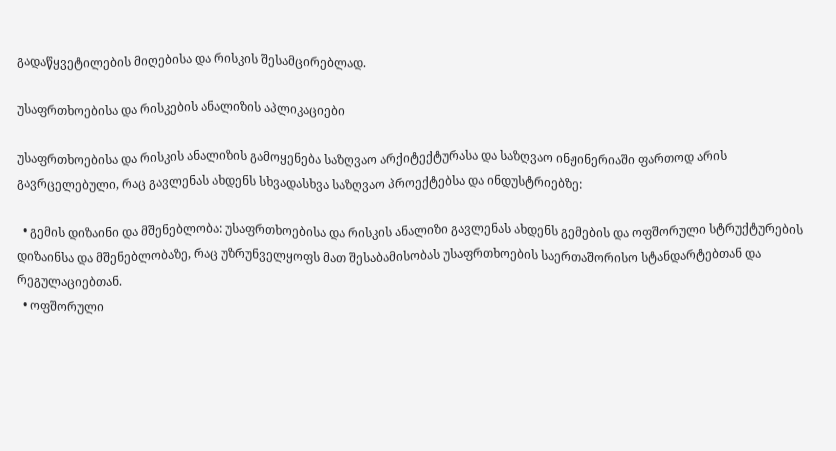გადაწყვეტილების მიღებისა და რისკის შესამცირებლად.

უსაფრთხოებისა და რისკების ანალიზის აპლიკაციები

უსაფრთხოებისა და რისკის ანალიზის გამოყენება საზღვაო არქიტექტურასა და საზღვაო ინჟინერიაში ფართოდ არის გავრცელებული, რაც გავლენას ახდენს სხვადასხვა საზღვაო პროექტებსა და ინდუსტრიებზე:

  • გემის დიზაინი და მშენებლობა: უსაფრთხოებისა და რისკის ანალიზი გავლენას ახდენს გემების და ოფშორული სტრუქტურების დიზაინსა და მშენებლობაზე, რაც უზრუნველყოფს მათ შესაბამისობას უსაფრთხოების საერთაშორისო სტანდარტებთან და რეგულაციებთან.
  • ოფშორული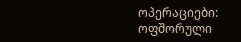ოპერაციები: ოფშორული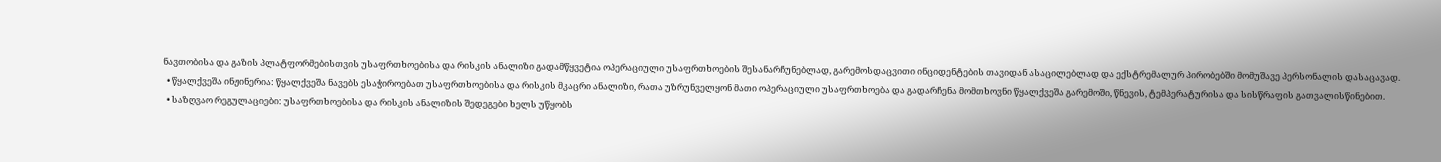ნავთობისა და გაზის პლატფორმებისთვის უსაფრთხოებისა და რისკის ანალიზი გადამწყვეტია ოპერაციული უსაფრთხოების შესანარჩუნებლად, გარემოსდაცვითი ინციდენტების თავიდან ასაცილებლად და ექსტრემალურ პირობებში მომუშავე პერსონალის დასაცავად.
  • წყალქვეშა ინჟინერია: წყალქვეშა ნავებს ესაჭიროებათ უსაფრთხოებისა და რისკის მკაცრი ანალიზი, რათა უზრუნველყონ მათი ოპერაციული უსაფრთხოება და გადარჩენა მომთხოვნი წყალქვეშა გარემოში, წნევის, ტემპერატურისა და სისწრაფის გათვალისწინებით.
  • საზღვაო რეგულაციები: უსაფრთხოებისა და რისკის ანალიზის შედეგები ხელს უწყობს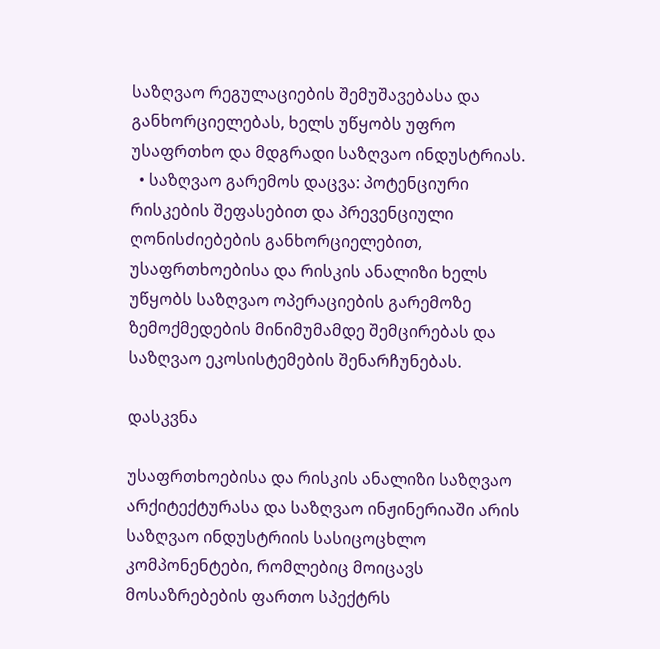საზღვაო რეგულაციების შემუშავებასა და განხორციელებას, ხელს უწყობს უფრო უსაფრთხო და მდგრადი საზღვაო ინდუსტრიას.
  • საზღვაო გარემოს დაცვა: პოტენციური რისკების შეფასებით და პრევენციული ღონისძიებების განხორციელებით, უსაფრთხოებისა და რისკის ანალიზი ხელს უწყობს საზღვაო ოპერაციების გარემოზე ზემოქმედების მინიმუმამდე შემცირებას და საზღვაო ეკოსისტემების შენარჩუნებას.

დასკვნა

უსაფრთხოებისა და რისკის ანალიზი საზღვაო არქიტექტურასა და საზღვაო ინჟინერიაში არის საზღვაო ინდუსტრიის სასიცოცხლო კომპონენტები, რომლებიც მოიცავს მოსაზრებების ფართო სპექტრს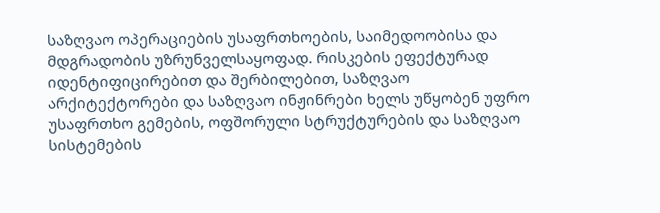საზღვაო ოპერაციების უსაფრთხოების, საიმედოობისა და მდგრადობის უზრუნველსაყოფად. რისკების ეფექტურად იდენტიფიცირებით და შერბილებით, საზღვაო არქიტექტორები და საზღვაო ინჟინრები ხელს უწყობენ უფრო უსაფრთხო გემების, ოფშორული სტრუქტურების და საზღვაო სისტემების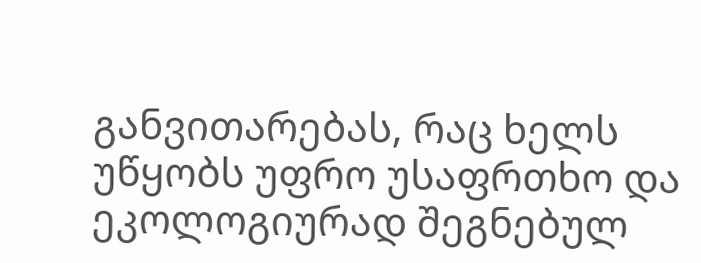განვითარებას, რაც ხელს უწყობს უფრო უსაფრთხო და ეკოლოგიურად შეგნებულ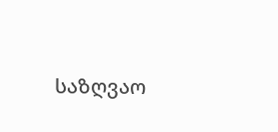საზღვაო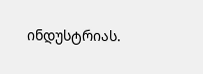ინდუსტრიას.